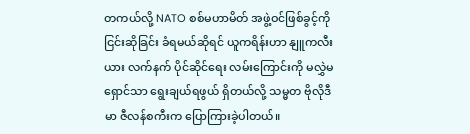တကယ်လို့ NATO စစ်မဟာမိတ် အဖွဲ့ဝင်ဖြစ်ခွင့်ကို ငြင်းဆိုခြင်း ခံရမယ်ဆိုရင် ယူကရိန်းဟာ နျူကလီးယား လက်နက် ပိုင်ဆိုင်ရေး လမ်းကြောင်းကို မလွှဲမရှောင်သာ ရွေးချယ်ရဖွယ် ရှိတယ်လို့ သမ္မတ ဗိုလိုဒီမာ ဇီလန်စကီးက ပြောကြားခဲ့ပါတယ်။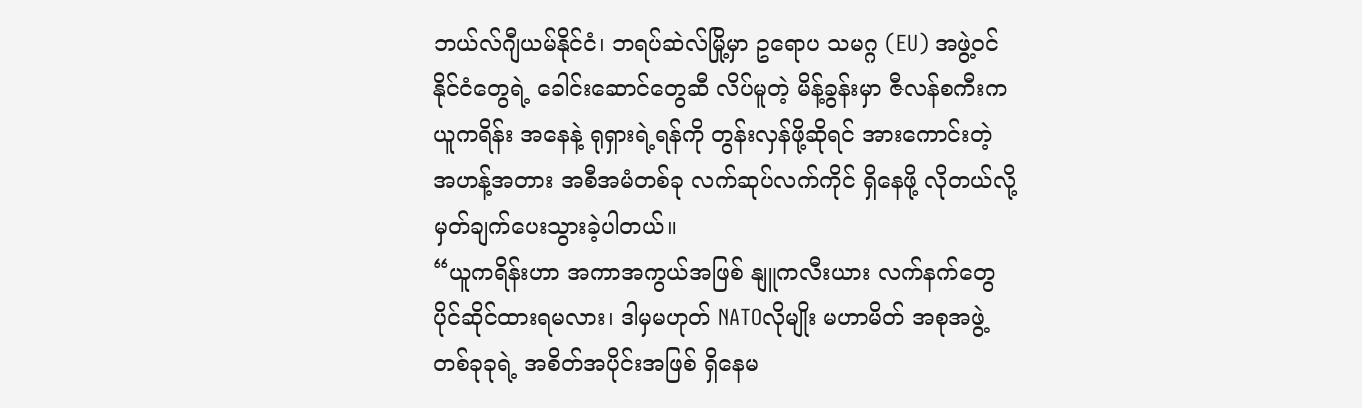ဘယ်လ်ဂျီယမ်နိုင်ငံ၊ ဘရပ်ဆဲလ်မြို့မှာ ဥရောပ သမဂ္ဂ (EU) အဖွဲ့ဝင် နိုင်ငံတွေရဲ့ ခေါင်းဆောင်တွေဆီ လိပ်မူတဲ့ မိန့်ခွန်းမှာ ဇီလန်စကီးက ယူကရိန်း အနေနဲ့ ရုရှားရဲ့ရန်ကို တွန်းလှန်ဖို့ဆိုရင် အားကောင်းတဲ့ အဟန့်အတား အစီအမံတစ်ခု လက်ဆုပ်လက်ကိုင် ရှိနေဖို့ လိုတယ်လို့ မှတ်ချက်ပေးသွားခဲ့ပါတယ်။
“ယူကရိန်းဟာ အကာအကွယ်အဖြစ် နျူကလီးယား လက်နက်တွေ ပိုင်ဆိုင်ထားရမလား၊ ဒါမှမဟုတ် NATOလိုမျိုး မဟာမိတ် အစုအဖွဲ့ တစ်ခုခုရဲ့ အစိတ်အပိုင်းအဖြစ် ရှိနေမ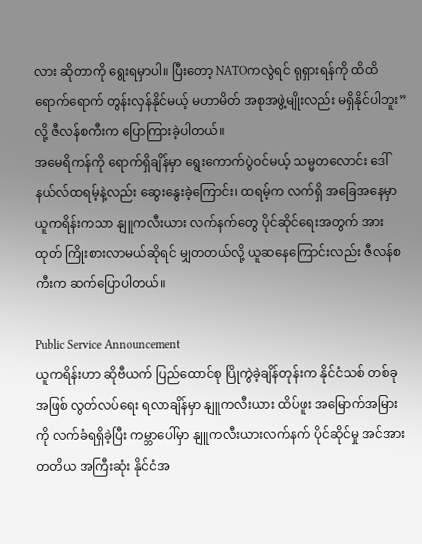လား ဆိုတာကို ရွေးရမှာပါ။ ပြီးတော့ NATOကလွဲရင် ရုရှားရန်ကို ထိထိရောက်ရောက် တွန်းလှန်နိုင်မယ့် မဟာမိတ် အစုအဖွဲ့မျိုးလည်း မရှိနိုင်ပါဘူး”လို့ ဇီလန်စကီးက ပြောကြားခဲ့ပါတယ်။
အမေရိကန်ကို ရောက်ရှိချိန်မှာ ရွေးကောက်ပွဲဝင်မယ့် သမ္မတလောင်း ဒေါ်နယ်လ်ထရမ့်နဲ့လည်း ဆွေးနွေးခဲ့ကြောင်း၊ ထရမ့်က လက်ရှိ အခြေအနေမှာ ယူကရိန်းကသာ နျူကလီးယား လက်နက်တွေ ပိုင်ဆိုင်ရေးအတွက် အားထုတ် ကြိုးစားလာမယ်ဆိုရင် မျှတတယ်လို့ ယူဆနေကြောင်းလည်း ဇီလန်စကီးက ဆက်ပြောပါတယ်။

Public Service Announcement
ယူကရိန်းဟာ ဆိုဗီယက် ပြည်ထောင်စု ပြိုကွဲခဲ့ချိန်တုန်းက နိုင်ငံသစ် တစ်ခုအဖြစ် လွတ်လပ်ရေး ရလာချိန်မှာ နျူကလီးယား ထိပ်ဖူး အမြောက်အမြားကို လက်ခံရရှိခဲ့ပြီး ကမ္ဘာပေါ်မှာ နျူကလီးယားလက်နက် ပိုင်ဆိုင်မှု အင်အား တတိယ အကြီးဆုံး နိုင်ငံအ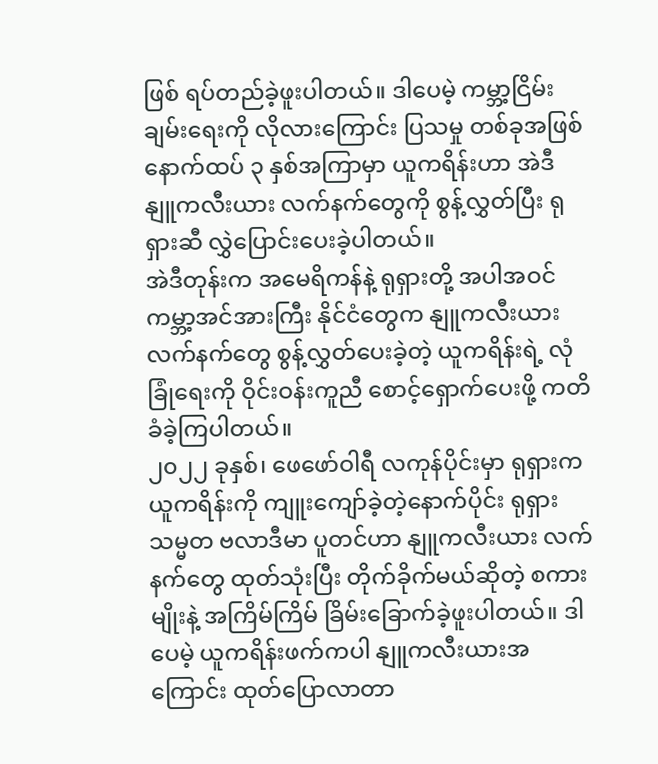ဖြစ် ရပ်တည်ခဲ့ဖူးပါတယ်။ ဒါပေမဲ့ ကမ္ဘာ့ငြိမ်းချမ်းရေးကို လိုလားကြောင်း ပြသမှု တစ်ခုအဖြစ် နောက်ထပ် ၃ နှစ်အကြာမှာ ယူကရိန်းဟာ အဲဒီ နျူကလီးယား လက်နက်တွေကို စွန့်လွှတ်ပြီး ရုရှားဆီ လွှဲပြောင်းပေးခဲ့ပါတယ်။
အဲဒီတုန်းက အမေရိကန်နဲ့ ရုရှားတို့ အပါအဝင် ကမ္ဘာ့အင်အားကြီး နိုင်ငံတွေက နျူကလီးယား လက်နက်တွေ စွန့်လွှတ်ပေးခဲ့တဲ့ ယူကရိန်းရဲ့ လုံခြုံရေးကို ဝိုင်းဝန်းကူညီ စောင့်ရှောက်ပေးဖို့ ကတိခံခဲ့ကြပါတယ်။
၂၀၂၂ ခုနှစ်၊ ဖေဖော်ဝါရီ လကုန်ပိုင်းမှာ ရုရှားက ယူကရိန်းကို ကျူးကျော်ခဲ့တဲ့နောက်ပိုင်း ရုရှား သမ္မတ ဗလာဒီမာ ပူတင်ဟာ နျူကလီးယား လက်နက်တွေ ထုတ်သုံးပြီး တိုက်ခိုက်မယ်ဆိုတဲ့ စကားမျိုးနဲ့ အကြိမ်ကြိမ် ခြိမ်းခြောက်ခဲ့ဖူးပါတယ်။ ဒါပေမဲ့ ယူကရိန်းဖက်ကပါ နျူကလီးယားအကြောင်း ထုတ်ပြောလာတာ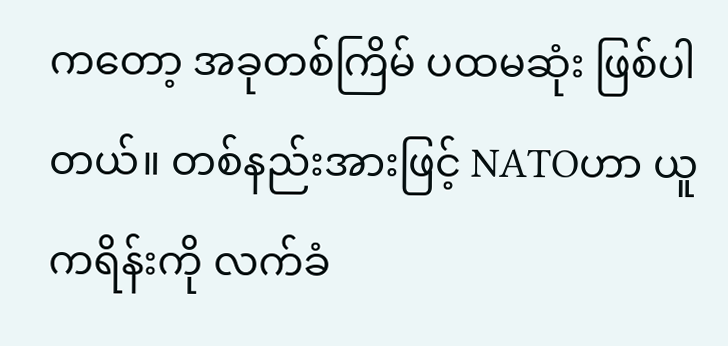ကတော့ အခုတစ်ကြိမ် ပထမဆုံး ဖြစ်ပါတယ်။ တစ်နည်းအားဖြင့် NATOဟာ ယူကရိန်းကို လက်ခံ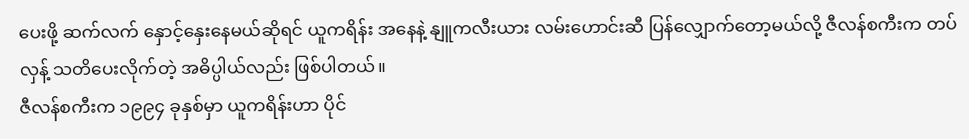ပေးဖို့ ဆက်လက် နှောင့်နှေးနေမယ်ဆိုရင် ယူကရိန်း အနေနဲ့ နျူကလီးယား လမ်းဟောင်းဆီ ပြန်လျှောက်တော့မယ်လို့ ဇီလန်စကီးက တပ်လှန့် သတိပေးလိုက်တဲ့ အဓိပ္ပါယ်လည်း ဖြစ်ပါတယ်။
ဇီလန်စကီးက ၁၉၉၄ ခုနှစ်မှာ ယူကရိန်းဟာ ပိုင်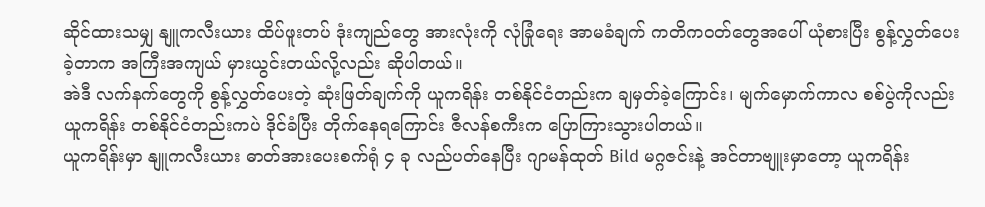ဆိုင်ထားသမျှ နျူကလီးယား ထိပ်ဖူးတပ် ဒုံးကျည်တွေ အားလုံးကို လုံခြုံရေး အာမခံချက် ကတိကဝတ်တွေအပေါ် ယုံစားပြီး စွန့်လွှတ်ပေးခဲ့တာက အကြီးအကျယ် မှားယွင်းတယ်လို့လည်း ဆိုပါတယ်။
အဲဒီ လက်နက်တွေကို စွန့်လွှတ်ပေးတဲ့ ဆုံးဖြတ်ချက်ကို ယူကရိန်း တစ်နိုင်ငံတည်းက ချမှတ်ခဲ့ကြောင်း၊ မျက်မှောက်ကာလ စစ်ပွဲကိုလည်း ယူကရိန်း တစ်နိုင်ငံတည်းကပဲ ဒိုင်ခံပြီး တိုက်နေရကြောင်း ဇီလန်စကီးက ပြောကြားသွားပါတယ်။
ယူကရိန်းမှာ နျူကလီးယား ဓာတ်အားပေးစက်ရုံ ၄ ခု လည်ပတ်နေပြီး ဂျာမန်ထုတ် Bild မဂ္ဂဇင်းနဲ့ အင်တာဗျူးမှာတော့ ယူကရိန်း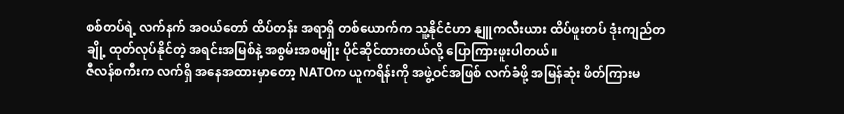စစ်တပ်ရဲ့ လက်နက် အဝယ်တော် ထိပ်တန်း အရာရှိ တစ်ယောက်က သူ့နိုင်ငံဟာ နျူကလီးယား ထိပ်ဖူးတပ် ဒုံးကျည်တချို့ ထုတ်လုပ်နိုင်တဲ့ အရင်းအမြစ်နဲ့ အစွမ်းအစမျိုး ပိုင်ဆိုင်ထားတယ်လို့ ပြောကြားဖူးပါတယ်။
ဇီလန်စကီးက လက်ရှိ အနေအထားမှာတော့ NATOက ယူကရိန်းကို အဖွဲ့ဝင်အဖြစ် လက်ခံဖို့ အမြန်ဆုံး ဖိတ်ကြားမ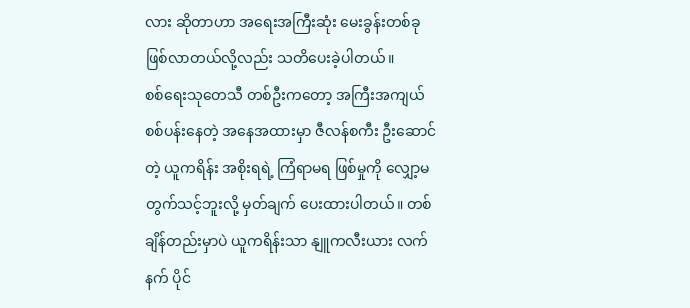လား ဆိုတာဟာ အရေးအကြီးဆုံး မေးခွန်းတစ်ခု ဖြစ်လာတယ်လို့လည်း သတိပေးခဲ့ပါတယ်။
စစ်ရေးသုတေသီ တစ်ဦးကတော့ အကြီးအကျယ် စစ်ပန်းနေတဲ့ အနေအထားမှာ ဇီလန်စကီး ဦးဆောင်တဲ့ ယူကရိန်း အစိုးရရဲ့ ကြံရာမရ ဖြစ်မှုကို လျှော့မတွက်သင့်ဘူးလို့ မှတ်ချက် ပေးထားပါတယ်။ တစ်ချိန်တည်းမှာပဲ ယူကရိန်းသာ နျူကလီးယား လက်နက် ပိုင်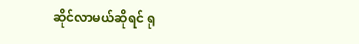ဆိုင်လာမယ်ဆိုရင် ရု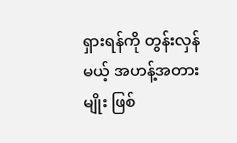ရှားရန်ကို တွန်းလှန်မယ့် အဟန့်အတားမျိုး ဖြစ်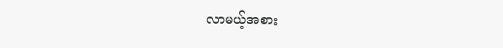လာမယ့်အစား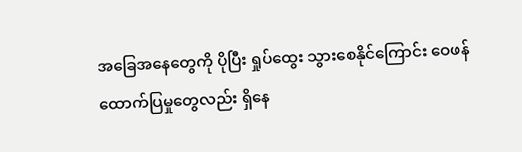အခြေအနေတွေကို ပိုပြီး ရှုပ်ထွေး သွားစေနိုင်ကြောင်း ဝေဖန်ထောက်ပြမှုတွေလည်း ရှိနေ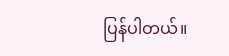ပြန်ပါတယ်။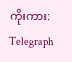ကိုးကား: Telegraph